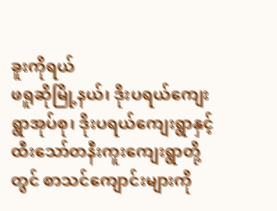ခူးကိုရယ်
ဖရူဆိုမြို့နယ်၊ ဒိုးပရယ်ကျေးရွာအုပ်စု၊ ဒိုးပရယ်ကျေးရွာနှင့် ထီးသော်တနီးကူးကျေးရွာတို့တွင် စာသင်ကျောင်းများကို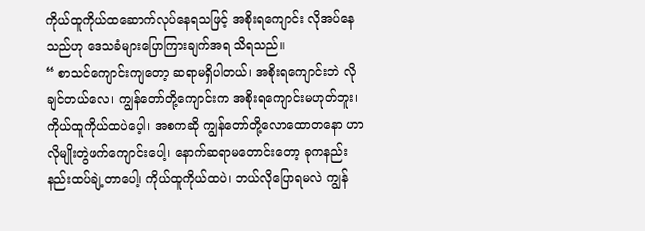ကိုယ်ထူကိုယ်ထဆောက်လုပ်နေရသဖြင့် အစိုးရကျောင်း လိုအပ်နေသည်ဟု ဒေသခံများပြောကြားချက်အရ သိရသည်။
“ စာသင်ကျောင်းကျတော့ ဆရာမရှိပါတယ်၊ အစိုးရကျောင်းဘဲ လိုချင်တယ်လေ၊ ကျွန်တော်တို့ကျောင်းက အစိုးရကျောင်းမဟုတ်ဘူး၊ ကိုယ်ထူကိုယ်ထပဲပေ့ါ၊ အစကဆို ကျွန်တော်တို့လောထောတနော ဟာလိုမျိုးတွဲဖက်ကျောင်းပေါ့၊ နောက်ဆရာမတောင်းတော့ ခုကနည်းနည်းထပ်ချဲ့တာပေါ၊့ ကိုယ်ထူကိုယ်ထပဲ၊ ဘယ်လိုပြောရမလဲ ကျွန်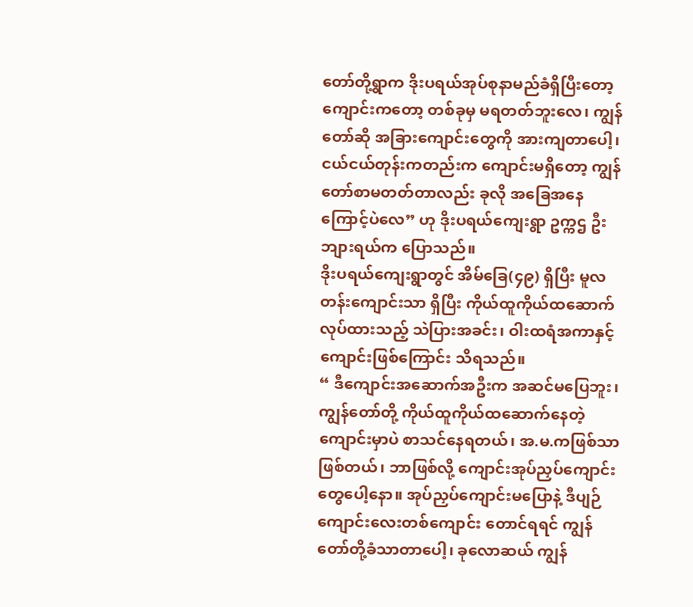တော်တို့ရွာက ဒိုးပရယ်အုပ်စုနာမည်ခံရှိပြီးတော့ ကျောင်းကတော့ တစ်ခုမှ မရတတ်ဘူးလေ၊ ကျွန်တော်ဆို အခြားကျောင်းတွေကို အားကျတာပေါ့၊ ငယ်ငယ်တုန်းကတည်းက ကျောင်းမရှိတော့ ကျွန်တော်စာမတတ်တာလည်း ခုလို အခြေအနေကြောင့်ပဲလေ” ဟု ဒိုးပရယ်ကျေးရွာ ဥက္ကဌ ဦးဘျားရယ်က ပြောသည်။
ဒိုးပရယ်ကျေးရွာတွင် အိမ်ခြေ(၄၉) ရှိပြီး မူလတန်းကျောင်းသာ ရှိပြီး ကိုယ်ထူကိုယ်ထဆောက်လုပ်ထားသည့် သဲပြားအခင်း၊ ဝါးထရံအကာနှင့် ကျောင်းဖြစ်ကြောင်း သိရသည်။
“ ဒီကျောင်းအဆောက်အဦးက အဆင်မပြေဘူး၊ ကျွန်တော်တို့ ကိုယ်ထူကိုယ်ထဆောက်နေတဲ့ ကျောင်းမှာပဲ စာသင်နေရတယ်၊ အ.မ.ကဖြစ်သာဖြစ်တယ်၊ ဘာဖြစ်လို့ ကျောင်းအုပ်ညှပ်ကျောင်းတွေပေါ့နော။ အုပ်ညှပ်ကျောင်းမပြောနဲ့ ဒီပျဉ်ကျောင်းလေးတစ်ကျောင်း တောင်ရရင် ကျွန်တော်တို့ခံသာတာပေါ့၊ ခုလောဆယ် ကျွန်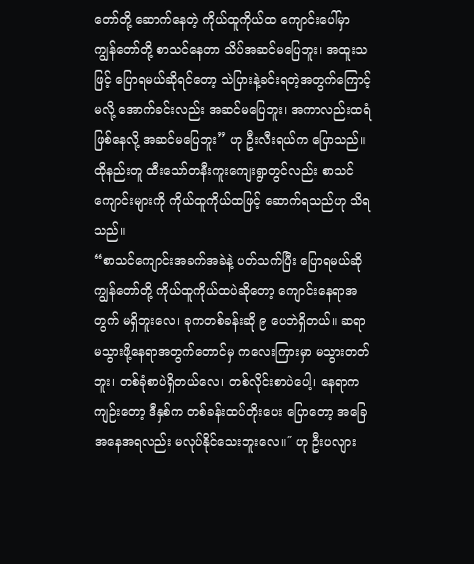တော်တို့ ဆောက်နေတဲ့ ကိုယ်ထူကိုယ်ထ ကျောင်းပေါ်မှာ ကျွန်တော်တို့ စာသင်နေတာ သိပ်အဆင်မပြေဘူး၊ အထူးသဖြင့် ပြောရမယ်ဆိုရင်တော့ သဲပြားနဲ့ခင်းရတဲ့အတွက်ကြောင့်မလို့ အောက်ခင်းလည်း အဆင်မပြေဘူး၊ အကာလည်းထရံဖြစ်နေလို့ အဆင်မပြေဘူး” ဟု ဦးလီးရယ်က ပြောသည်။
ထိုနည်းတူ ထီးသော်တနီးကူးကျေးရွာတွင်လည်း စာသင်ကျောင်းများကို ကိုယ်ထူကိုယ်ထဖြင့် ဆောက်ရသည်ဟု သိရသည်။
“စာသင်ကျောင်းအခက်အခဲနဲ့ ပတ်သက်ပြီး ပြောရမယ်ဆို ကျွန်တော်တို့ ကိုယ်ထူကိုယ်ထပဲဆိုတော့ ကျောင်းနေရာအတွက် မရှိဘူးလေ၊ ခုကတစ်ခန်းဆို ၉ ပေဘဲရှိတယ်။ ဆရာမသွားဖို့နေရာအတွက်တောင်မှ ကလေးကြားမှာ မသွားတတ်ဘူး၊ တစ်ခုံစာပဲရှိတယ်လေ၊ တစ်လိုင်းစာပဲပေါ့၊ နေရာကကျဉ်းတော့ ဒီနှစ်က တစ်ခန်းထပ်တိုးပေး ပြောတော့ အခြေအနေအရလည်း မလုပ်နိုင်သေးဘူးလေ။˝ ဟု ဦးပလျား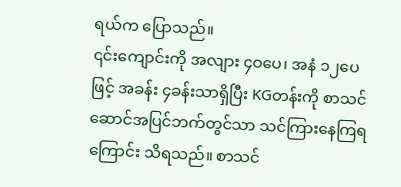ရယ်က ပြောသည်။
၎င်းကျောင်းကို အလျား ၄ဝပေ၊ အနံ ၁၂ပေဖြင့် အခန်း ၄ခန်းသာရှိပြီး KGတန်းကို စာသင်ဆောင်အပြင်ဘက်တွင်သာ သင်ကြားနေကြရကြောင်း သိရသည်။ စာသင်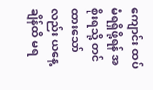ကျောင်း ထပ်မံရရှိဖို့ရန် အစိုးရသို့ တင်ထားသော်လည်း ယနေ့ချိန်ထိ မရ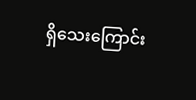ရှိသေးကြောင်း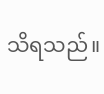သိရသည်။